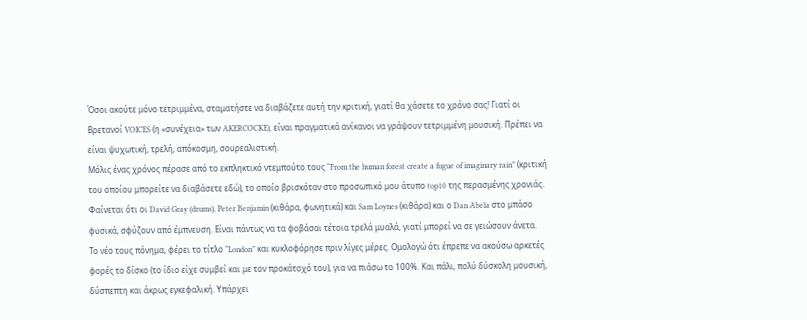Όσοι ακούτε μόνο τετριμμένα, σταματήστε να διαβάζετε αυτή την κριτική, γιατί θα χάσετε το χρόνο σας! Γιατί οι Βρετανοί VOICES (η «συνέχεια» των AKERCOCKE), είναι πραγματικά ανίκανοι να γράψουν τετριμμένη μουσική. Πρέπει να είναι ψυχωτική, τρελή, απόκοσμη, σουρεαλιστική.
Μόλις ένας χρόνος πέρασε από το εκπληκτικό ντεμπούτο τους “From the human forest create a fugue of imaginary rain” (κριτική του οποίου μπορείτε να διαβάσετε εδώ), το οποίο βρισκόταν στο προσωπικό μου άτυπο top10 της περασμένης χρονιάς. Φαίνεται ότι οι David Gray (drums), Peter Benjamin (κιθάρα, φωνητικά) και Sam Loynes (κιθάρα) και ο Dan Abela στο μπάσο φυσικά, σφύζουν από έμπνευση. Είναι πάντως να τα φοβάσαι τέτοια τρελά μυαλά, γιατί μπορεί να σε γειώσουν άνετα.
Το νέο τους πόνημα, φέρει το τίτλο “London” και κυκλοφόρησε πριν λίγες μέρες. Ομολογώ ότι έπρεπε να ακούσω αρκετές φορές το δίσκο (το ίδιο είχε συμβεί και με τον προκάτοχό του), για να πιάσω το 100%. Και πάλι, πολύ δύσκολη μουσική, δύσπεπτη και άκρως εγκεφαλική. Υπάρχει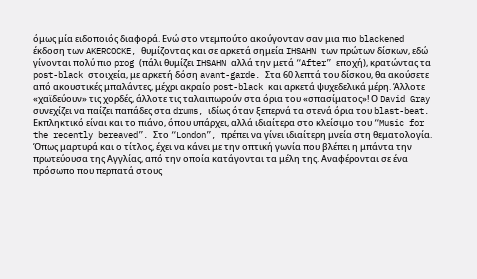όμως μία ειδοποιός διαφορά. Ενώ στο ντεμπούτο ακούγονταν σαν μια πιο blackened έκδοση των AKERCOCKE, θυμίζοντας και σε αρκετά σημεία IHSAHN των πρώτων δίσκων, εδώ γίνονται πολύ πιο prog (πάλι θυμίζει IHSAHN αλλά την μετά “After” εποχή), κρατώντας τα post-black στοιχεία, με αρκετή δόση avant-garde. Στα 60 λεπτά του δίσκου, θα ακούσετε από ακουστικές μπαλάντες, μέχρι ακραίο post-black και αρκετά ψυχεδελικά μέρη. Άλλοτε «χαϊδεύουν» τις χορδές, άλλοτε τις ταλαιπωρούν στα όρια του «σπασίματος»! Ο David Gray συνεχίζει να παίζει παπάδες στα drums, ιδίως όταν ξεπερνά τα στενά όρια του blast-beat. Εκπληκτικό είναι και το πιάνο, όπου υπάρχει, αλλά ιδιαίτερα στο κλείσιμο του “Music for the recently bereaved”. Στο “London”, πρέπει να γίνει ιδιαίτερη μνεία στη θεματολογία. Όπως μαρτυρά και ο τίτλος, έχει να κάνει με την οπτική γωνία που βλέπει η μπάντα την πρωτεύουσα της Αγγλίας, από την οποία κατάγονται τα μέλη της. Αναφέρονται σε ένα πρόσωπο που περπατά στους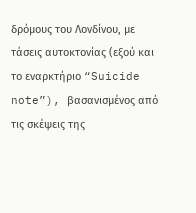δρόμους του Λονδίνου, με τάσεις αυτοκτονίας (εξού και το εναρκτήριο “Suicide note”), βασανισμένος από τις σκέψεις της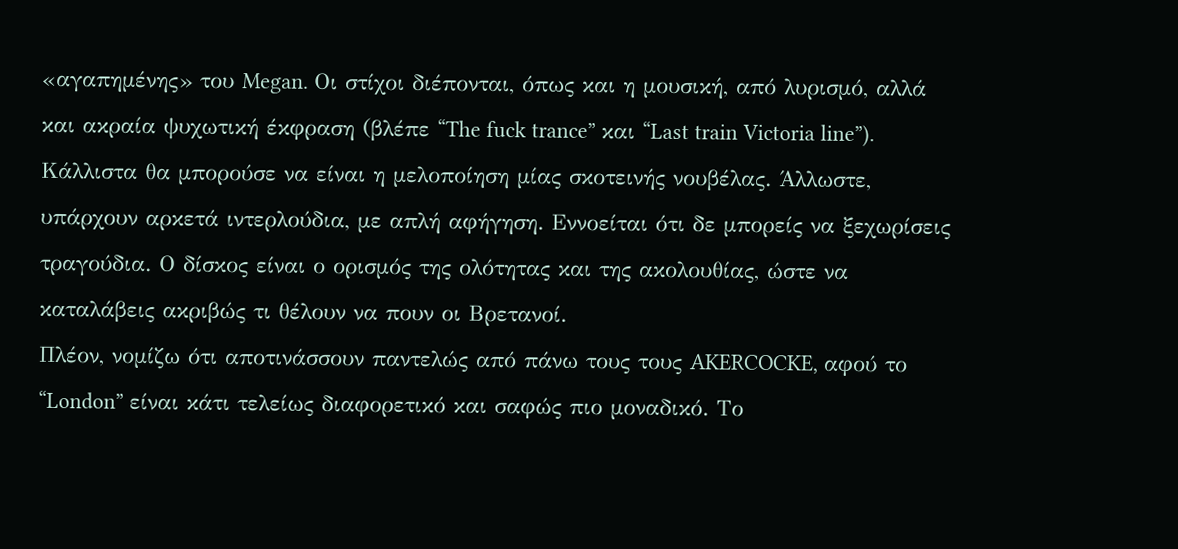«αγαπημένης» του Megan. Οι στίχοι διέπονται, όπως και η μουσική, από λυρισμό, αλλά και ακραία ψυχωτική έκφραση (βλέπε “The fuck trance” και “Last train Victoria line”). Κάλλιστα θα μπορούσε να είναι η μελοποίηση μίας σκοτεινής νουβέλας. Άλλωστε, υπάρχουν αρκετά ιντερλούδια, με απλή αφήγηση. Εννοείται ότι δε μπορείς να ξεχωρίσεις τραγούδια. Ο δίσκος είναι ο ορισμός της ολότητας και της ακολουθίας, ώστε να καταλάβεις ακριβώς τι θέλουν να πουν οι Βρετανοί.
Πλέον, νομίζω ότι αποτινάσσουν παντελώς από πάνω τους τους AKERCOCKE, αφού το “London” είναι κάτι τελείως διαφορετικό και σαφώς πιο μοναδικό. Το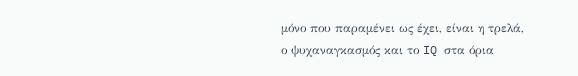μόνο που παραμένει ως έχει, είναι η τρελά, ο ψυχαναγκασμός και το IQ στα όρια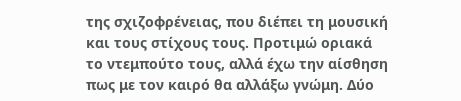της σχιζοφρένειας, που διέπει τη μουσική και τους στίχους τους. Προτιμώ οριακά το ντεμπούτο τους, αλλά έχω την αίσθηση πως με τον καιρό θα αλλάξω γνώμη. Δύο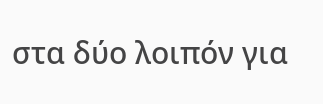στα δύο λοιπόν για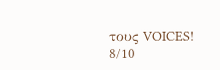τους VOICES!
8/10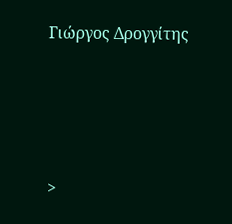Γιώργος Δρογγίτης






>